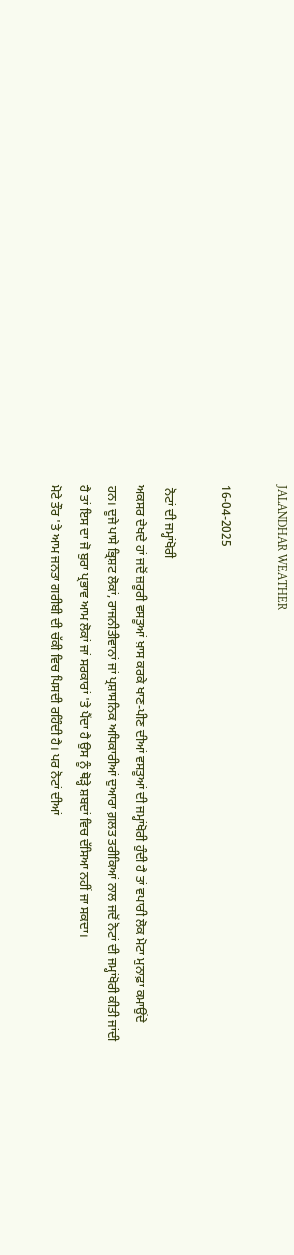JALANDHAR WEATHER

16-04-2025

 ਨੋਟਾਂ ਦੀ ਜਮ੍ਹਾਂਖੋਰੀ
ਅਕਸਰ ਦੇਖਦੇ ਹਾਂ ਜਦੋਂ ਜ਼ਰੂਰੀ ਵਸਤੂਆਂ ਖ਼ਾਸ ਕਰਕੇ ਖਾਣ-ਪੀਣ ਦੀਆਂ ਵਸਤੂਆਂ ਦੀ ਜਮ੍ਹਾਂਖੋਰੀ ਹੁੰਦੀ ਹੈ ਤਾਂ ਵਪਾਰੀ ਲੋਕ ਮੋਟਾ ਮੁਨਾਫ਼ਾ ਕਮਾਉਂਦੇ ਹਨ। ਦੂਜੇ ਪਾਸੇ ਭ੍ਰਿਸ਼ਟ ਲੋਕਾਂ, ਰਾਜਨੀਤੀਵਾਨਾਂ ਜਾਂ ਪ੍ਰਸ਼ਾਸਨਿਕ ਅਧਿਕਾਰੀਆਂ ਦੁਆਰਾ ਗ਼ਲਤ ਤਰੀਕਿਆਂ ਨਾਲ ਜਦੋਂ ਨੋਟਾਂ ਦੀ ਜਮ੍ਹਾਂਖੋਰੀ ਕੀਤੀ ਜਾਂਦੀ ਹੈ ਤਾਂ ਇਸ ਦਾ ਜੋ ਬੁਰਾ ਪ੍ਰਭਾਵ ਆਮ ਲੋਕਾਂ ਜਾਂ ਸਰਕਾਰਾਂ 'ਤੇ ਪੈਂਦਾ ਹੈ ਉਸ ਨੂੰ ਥੋੜ੍ਹੇ ਸ਼ਬਦਾਂ ਵਿਚ ਦੱਸਿਆ ਨਹੀਂ ਜਾ ਸਕਦਾ।
ਮੋਟੇ ਤੌਰ 'ਤੇ ਆਮ ਜਨਤਾ ਗਰੀਬੀ ਦੀ ਚੱਕੀ ਵਿਚ ਪਿਸਦੀ ਰਹਿੰਦੀ ਹੈ। ਪਰ ਨੋਟਾਂ ਦੀਆਂ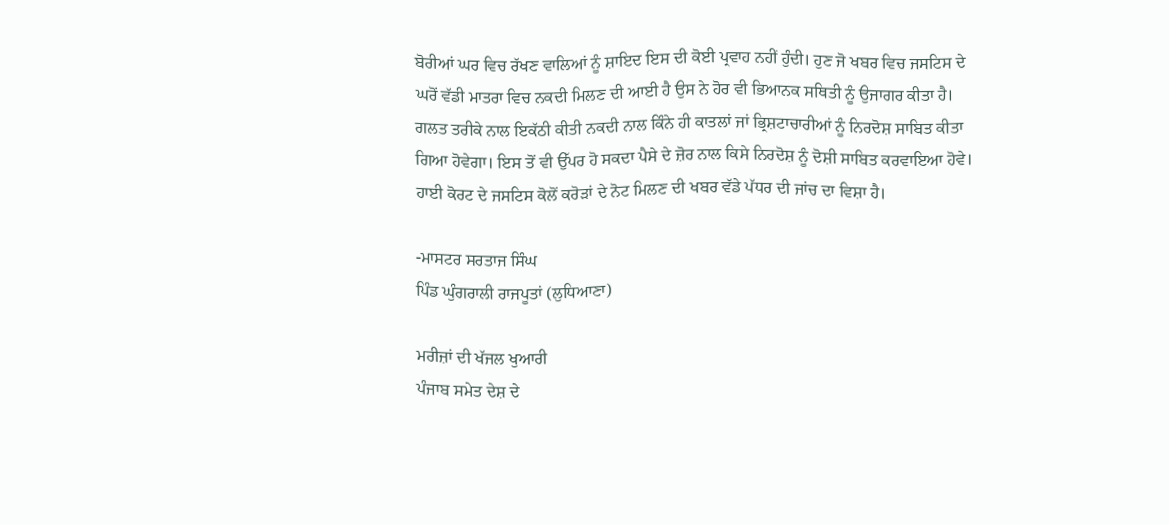ਬੋਰੀਆਂ ਘਰ ਵਿਚ ਰੱਖਣ ਵਾਲਿਆਂ ਨੂੰ ਸ਼ਾਇਦ ਇਸ ਦੀ ਕੋਈ ਪ੍ਰਵਾਹ ਨਹੀਂ ਹੁੰਦੀ। ਹੁਣ ਜੋ ਖਬਰ ਵਿਚ ਜਸਟਿਸ ਦੇ ਘਰੋਂ ਵੱਡੀ ਮਾਤਰਾ ਵਿਚ ਨਕਦੀ ਮਿਲਣ ਦੀ ਆਈ ਹੈ ਉਸ ਨੇ ਹੋਰ ਵੀ ਭਿਆਨਕ ਸਥਿਤੀ ਨੂੰ ਉਜਾਗਰ ਕੀਤਾ ਹੈ। ਗਲਤ ਤਰੀਕੇ ਨਾਲ ਇਕੱਠੀ ਕੀਤੀ ਨਕਦੀ ਨਾਲ ਕਿੰਨੇ ਹੀ ਕਾਤਲਾਂ ਜਾਂ ਭ੍ਰਿਸ਼ਟਾਚਾਰੀਆਂ ਨੂੰ ਨਿਰਦੋਸ਼ ਸਾਬਿਤ ਕੀਤਾ ਗਿਆ ਹੋਵੇਗਾ। ਇਸ ਤੋਂ ਵੀ ਉੱਪਰ ਹੋ ਸਕਦਾ ਪੈਸੇ ਦੇ ਜ਼ੋਰ ਨਾਲ ਕਿਸੇ ਨਿਰਦੋਸ਼ ਨੂੰ ਦੋਸ਼ੀ ਸਾਬਿਤ ਕਰਵਾਇਆ ਹੋਵੇ।
ਹਾਈ ਕੋਰਟ ਦੇ ਜਸਟਿਸ ਕੋਲੋਂ ਕਰੋੜਾਂ ਦੇ ਨੋਟ ਮਿਲਣ ਦੀ ਖਬਰ ਵੱਡੇ ਪੱਧਰ ਦੀ ਜਾਂਚ ਦਾ ਵਿਸ਼ਾ ਹੈ।

-ਮਾਸਟਰ ਸਰਤਾਜ ਸਿੰਘ
ਪਿੰਡ ਘੁੰਗਰਾਲੀ ਰਾਜਪੂਤਾਂ (ਲੁਧਿਆਣਾ)

ਮਰੀਜ਼ਾਂ ਦੀ ਖੱਜਲ ਖੁਆਰੀ
ਪੰਜਾਬ ਸਮੇਤ ਦੇਸ਼ ਦੇ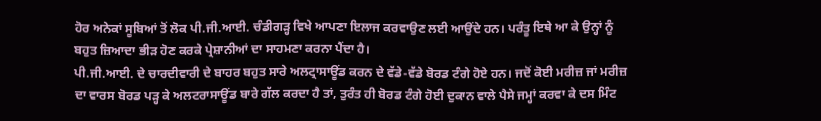ਹੋਰ ਅਨੇਕਾਂ ਸੂਬਿਆਂ ਤੋਂ ਲੋਕ ਪੀ.ਜੀ.ਆਈ. ਚੰਡੀਗੜ੍ਹ ਵਿਖੇ ਆਪਣਾ ਇਲਾਜ ਕਰਵਾਉਣ ਲਈ ਆਉਂਦੇ ਹਨ। ਪਰੰਤੂ ਇਥੇ ਆ ਕੇ ਉਨ੍ਹਾਂ ਨੂੰ ਬਹੁਤ ਜ਼ਿਆਦਾ ਭੀੜ ਹੋਣ ਕਰਕੇ ਪ੍ਰੇਸ਼ਾਨੀਆਂ ਦਾ ਸਾਹਮਣਾ ਕਰਨਾ ਪੈਂਦਾ ਹੈ।
ਪੀ.ਜੀ.ਆਈ. ਦੇ ਚਾਰਦੀਵਾਰੀ ਦੇ ਬਾਹਰ ਬਹੁਤ ਸਾਰੇ ਅਲਟ੍ਰਾਸਾਊਂਡ ਕਰਨ ਦੇ ਵੱਡੇ-ਵੱਡੇ ਬੋਰਡ ਟੰਗੇ ਹੋਏ ਹਨ। ਜਦੋਂ ਕੋਈ ਮਰੀਜ਼ ਜਾਂ ਮਰੀਜ਼ ਦਾ ਵਾਰਸ ਬੋਰਡ ਪੜ੍ਹ ਕੇ ਅਲਟਰਾਸਾਊਂਡ ਬਾਰੇ ਗੱਲ ਕਰਦਾ ਹੈ ਤਾਂ, ਤੁਰੰਤ ਹੀ ਬੋਰਡ ਟੰਗੇ ਹੋਈ ਦੁਕਾਨ ਵਾਲੇ ਪੈਸੇ ਜਮ੍ਹਾਂ ਕਰਵਾ ਕੇ ਦਸ ਮਿੰਟ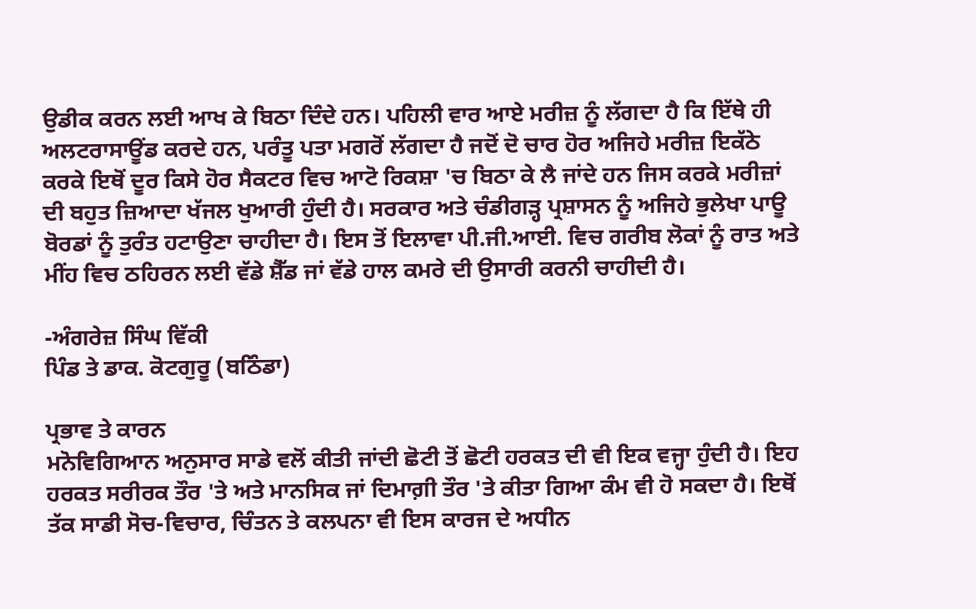ਉਡੀਕ ਕਰਨ ਲਈ ਆਖ ਕੇ ਬਿਠਾ ਦਿੰਦੇ ਹਨ। ਪਹਿਲੀ ਵਾਰ ਆਏ ਮਰੀਜ਼ ਨੂੰ ਲੱਗਦਾ ਹੈ ਕਿ ਇੱਥੇ ਹੀ ਅਲਟਰਾਸਾਊਂਡ ਕਰਦੇ ਹਨ, ਪਰੰਤੂ ਪਤਾ ਮਗਰੋਂ ਲੱਗਦਾ ਹੈ ਜਦੋਂ ਦੋ ਚਾਰ ਹੋਰ ਅਜਿਹੇ ਮਰੀਜ਼ ਇਕੱਠੇ ਕਰਕੇ ਇਥੋਂ ਦੂਰ ਕਿਸੇ ਹੋਰ ਸੈਕਟਰ ਵਿਚ ਆਟੋ ਰਿਕਸ਼ਾ 'ਚ ਬਿਠਾ ਕੇ ਲੈ ਜਾਂਦੇ ਹਨ ਜਿਸ ਕਰਕੇ ਮਰੀਜ਼ਾਂ ਦੀ ਬਹੁਤ ਜ਼ਿਆਦਾ ਖੱਜਲ ਖੁਆਰੀ ਹੁੰਦੀ ਹੈ। ਸਰਕਾਰ ਅਤੇ ਚੰਡੀਗੜ੍ਹ ਪ੍ਰਸ਼ਾਸਨ ਨੂੰ ਅਜਿਹੇ ਭੁਲੇਖਾ ਪਾਊ ਬੋਰਡਾਂ ਨੂੰ ਤੁਰੰਤ ਹਟਾਉਣਾ ਚਾਹੀਦਾ ਹੈ। ਇਸ ਤੋਂ ਇਲਾਵਾ ਪੀ.ਜੀ.ਆਈ. ਵਿਚ ਗਰੀਬ ਲੋਕਾਂ ਨੂੰ ਰਾਤ ਅਤੇ ਮੀਂਹ ਵਿਚ ਠਹਿਰਨ ਲਈ ਵੱਡੇ ਸ਼ੈੱਡ ਜਾਂ ਵੱਡੇ ਹਾਲ ਕਮਰੇ ਦੀ ਉਸਾਰੀ ਕਰਨੀ ਚਾਹੀਦੀ ਹੈ।

-ਅੰਗਰੇਜ਼ ਸਿੰਘ ਵਿੱਕੀ
ਪਿੰਡ ਤੇ ਡਾਕ. ਕੋਟਗੁਰੂ (ਬਠਿੰਡਾ)

ਪ੍ਰਭਾਵ ਤੇ ਕਾਰਨ
ਮਨੋਵਿਗਿਆਨ ਅਨੁਸਾਰ ਸਾਡੇ ਵਲੋਂ ਕੀਤੀ ਜਾਂਦੀ ਛੋਟੀ ਤੋਂ ਛੋਟੀ ਹਰਕਤ ਦੀ ਵੀ ਇਕ ਵਜ੍ਹਾ ਹੁੰਦੀ ਹੈ। ਇਹ ਹਰਕਤ ਸਰੀਰਕ ਤੌਰ 'ਤੇ ਅਤੇ ਮਾਨਸਿਕ ਜਾਂ ਦਿਮਾਗ਼ੀ ਤੌਰ 'ਤੇ ਕੀਤਾ ਗਿਆ ਕੰਮ ਵੀ ਹੋ ਸਕਦਾ ਹੈ। ਇਥੋਂ ਤੱਕ ਸਾਡੀ ਸੋਚ-ਵਿਚਾਰ, ਚਿੰਤਨ ਤੇ ਕਲਪਨਾ ਵੀ ਇਸ ਕਾਰਜ ਦੇ ਅਧੀਨ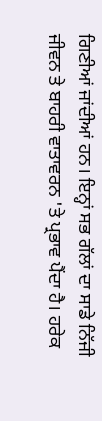ਗਿਣੀਆਂ ਜਾਂਦੀਆਂ ਹਨ। ਇਨ੍ਹਾਂ ਸਭ ਗੱਲਾਂ ਦਾ ਸਾਡੇ ਨਿੱਜੀ ਜੀਵਨ ਤੇ ਬਾਹਰੀ ਵਾਤਾਵਰਨ 'ਤੇ ਪ੍ਰਭਾਵ ਪੈਂਦਾ ਹੈ। ਹਰੇਕ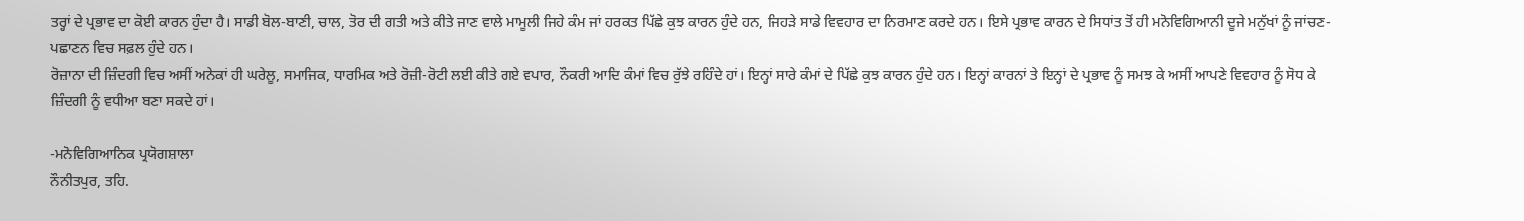ਤਰ੍ਹਾਂ ਦੇ ਪ੍ਰਭਾਵ ਦਾ ਕੋਈ ਕਾਰਨ ਹੁੰਦਾ ਹੈ। ਸਾਡੀ ਬੋਲ-ਬਾਣੀ, ਚਾਲ, ਤੋਰ ਦੀ ਗਤੀ ਅਤੇ ਕੀਤੇ ਜਾਣ ਵਾਲੇ ਮਾਮੂਲੀ ਜਿਹੇ ਕੰਮ ਜਾਂ ਹਰਕਤ ਪਿੱਛੇ ਕੁਝ ਕਾਰਨ ਹੁੰਦੇ ਹਨ, ਜਿਹੜੇ ਸਾਡੇ ਵਿਵਹਾਰ ਦਾ ਨਿਰਮਾਣ ਕਰਦੇ ਹਨ। ਇਸੇ ਪ੍ਰਭਾਵ ਕਾਰਨ ਦੇ ਸਿਧਾਂਤ ਤੋਂ ਹੀ ਮਨੋਵਿਗਿਆਨੀ ਦੂਜੇ ਮਨੁੱਖਾਂ ਨੂੰ ਜਾਂਚਣ-ਪਛਾਣਨ ਵਿਚ ਸਫ਼ਲ ਹੁੰਦੇ ਹਨ।
ਰੋਜ਼ਾਨਾ ਦੀ ਜ਼ਿੰਦਗੀ ਵਿਚ ਅਸੀਂ ਅਨੇਕਾਂ ਹੀ ਘਰੇਲੂ, ਸਮਾਜਿਕ, ਧਾਰਮਿਕ ਅਤੇ ਰੋਜ਼ੀ-ਰੋਟੀ ਲਈ ਕੀਤੇ ਗਏ ਵਪਾਰ, ਨੌਕਰੀ ਆਦਿ ਕੰਮਾਂ ਵਿਚ ਰੁੱਝੇ ਰਹਿੰਦੇ ਹਾਂ। ਇਨ੍ਹਾਂ ਸਾਰੇ ਕੰਮਾਂ ਦੇ ਪਿੱਛੇ ਕੁਝ ਕਾਰਨ ਹੁੰਦੇ ਹਨ। ਇਨ੍ਹਾਂ ਕਾਰਨਾਂ ਤੇ ਇਨ੍ਹਾਂ ਦੇ ਪ੍ਰਭਾਵ ਨੂੰ ਸਮਝ ਕੇ ਅਸੀਂ ਆਪਣੇ ਵਿਵਹਾਰ ਨੂੰ ਸੋਧ ਕੇ ਜ਼ਿੰਦਗੀ ਨੂੰ ਵਧੀਆ ਬਣਾ ਸਕਦੇ ਹਾਂ।

-ਮਨੋਵਿਗਿਆਨਿਕ ਪ੍ਰਯੋਗਸ਼ਾਲਾ
ਨੌਨੀਤਪੁਰ, ਤਹਿ.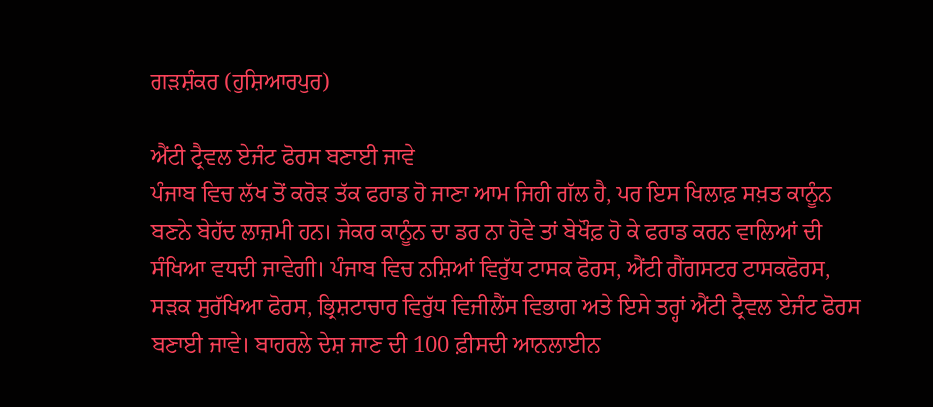ਗੜਸ਼ੰਕਰ (ਹੁਸ਼ਿਆਰਪੁਰ)

ਐਂਟੀ ਟ੍ਰੈਵਲ ਏਜੰਟ ਫੋਰਸ ਬਣਾਈ ਜਾਵੇ
ਪੰਜਾਬ ਵਿਚ ਲੱਖ ਤੋਂ ਕਰੋੜ ਤੱਕ ਫਰਾਡ ਹੋ ਜਾਣਾ ਆਮ ਜਿਹੀ ਗੱਲ ਹੈ, ਪਰ ਇਸ ਖਿਲਾਫ਼ ਸਖ਼ਤ ਕਾਨੂੰਨ ਬਣਨੇ ਬੇਹੱਦ ਲਾਜ਼ਮੀ ਹਨ। ਜੇਕਰ ਕਾਨੂੰਨ ਦਾ ਡਰ ਨਾ ਹੋਵੇ ਤਾਂ ਬੇਖੌਫ਼ ਹੋ ਕੇ ਫਰਾਡ ਕਰਨ ਵਾਲਿਆਂ ਦੀ ਸੰਖਿਆ ਵਧਦੀ ਜਾਵੇਗੀ। ਪੰਜਾਬ ਵਿਚ ਨਸ਼ਿਆਂ ਵਿਰੁੱਧ ਟਾਸਕ ਫੋਰਸ, ਐਂਟੀ ਗੈਂਗਸਟਰ ਟਾਸਕਫੋਰਸ, ਸੜਕ ਸੁਰੱਖਿਆ ਫੋਰਸ, ਭ੍ਰਿਸ਼ਟਾਚਾਰ ਵਿਰੁੱਧ ਵਿਜੀਲੈਂਸ ਵਿਭਾਗ ਅਤੇ ਇਸੇ ਤਰ੍ਹਾਂ ਐਂਟੀ ਟ੍ਰੈਵਲ ਏਜੰਟ ਫੋਰਸ ਬਣਾਈ ਜਾਵੇ। ਬਾਹਰਲੇ ਦੇਸ਼ ਜਾਣ ਦੀ 100 ਫ਼ੀਸਦੀ ਆਨਲਾਈਨ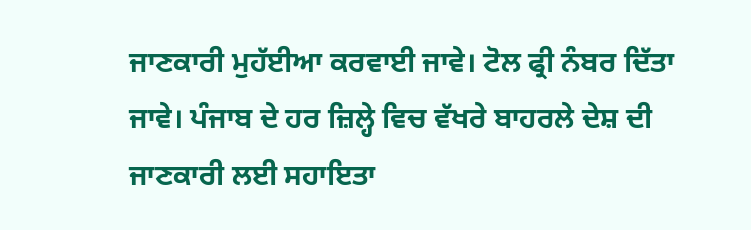ਜਾਣਕਾਰੀ ਮੁਹੱਈਆ ਕਰਵਾਈ ਜਾਵੇ। ਟੋਲ ਫ੍ਰੀ ਨੰਬਰ ਦਿੱਤਾ ਜਾਵੇ। ਪੰਜਾਬ ਦੇ ਹਰ ਜ਼ਿਲ੍ਹੇ ਵਿਚ ਵੱਖਰੇ ਬਾਹਰਲੇ ਦੇਸ਼ ਦੀ ਜਾਣਕਾਰੀ ਲਈ ਸਹਾਇਤਾ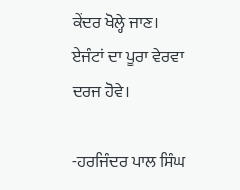ਕੇਂਦਰ ਖੋਲ੍ਹੇ ਜਾਣ। ਏਜੰਟਾਂ ਦਾ ਪੂਰਾ ਵੇਰਵਾ ਦਰਜ ਹੋਵੇ।

-ਹਰਜਿੰਦਰ ਪਾਲ ਸਿੰਘ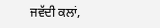ਜਵੱਦੀ ਕਲਾਂ,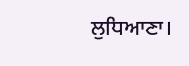ਲੁਧਿਆਣਾ।